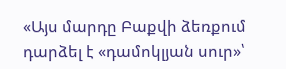«Այս մարդը Բաքվի ձեռքում դարձել է «դամոկլյան սուր»՝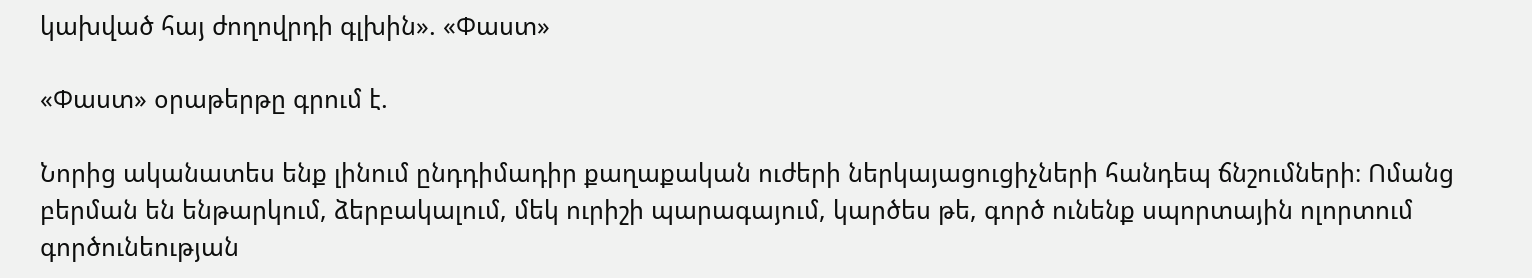կախված հայ ժողովրդի գլխին». «Փաստ»

«Փաստ» օրաթերթը գրում է.

Նորից ականատես ենք լինում ընդդիմադիր քաղաքական ուժերի ներկայացուցիչների հանդեպ ճնշումների։ Ոմանց բերման են ենթարկում, ձերբակալում, մեկ ուրիշի պարագայում, կարծես թե, գործ ունենք սպորտային ոլորտում գործունեության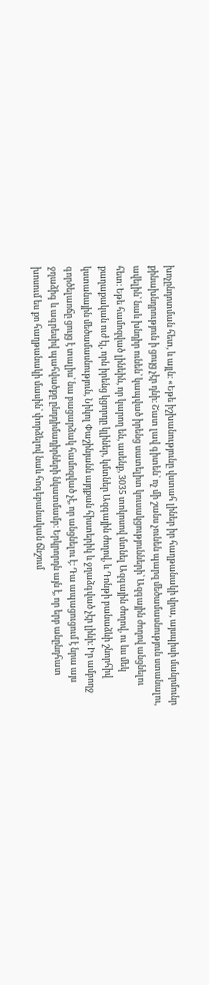խոչընդոտման հետ, և այլն։ «Եթե իշխանությունը վստահ լիներ իր հաղթանակի վրա, այսպիսի մանրմունր քինախնդրություն ի ցույց չէր դնի։ Շատ լավ գիտեն՝ ոչ մի շանս չունեն պարզ մեծամասնություն ստանալու, ավելին՝ նաև խնդիր ունեն՝ կապված իրենց սատելիտ կուսակցությունների՝ Ազգային ժողով անցնելու հետ։ Եթե համոզված լինեին, որ կարող են, ասենք, 3035 տոկոսով մտնել Ազգային ժողով, ու ևս մեկ քաղաքական ուժ էլ, որն իրենց կցորդը կլիներ, կմտներ Ազգային ժողով, և Դոնթի բանաձևի շնորհիվ կստանային մեծամասնություն, Նիկոլ Փաշինյանն այդքան հիստերիկ և ջղաձգված չէր լինի։ Իր ամբողջ գործելաոճը ցույց է տալիս՝ նա բացարձակ համոզված չէ, որ անցնելու է։ Դա ապացուցում է նրա այս ջղաձիգ և ագրեսիվ պահվածքը ընդդիմադիրների նկատմամբ։ Երկրորդն այն է, որ երբ անընդհատ խոսում ես քո հաղթանակի մասին՝ փորձելով նաև հոգեբանական ճնշում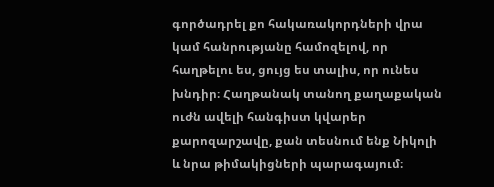գործադրել քո հակառակորդների վրա կամ հանրությանը համոզելով, որ հաղթելու ես, ցույց ես տալիս, որ ունես խնդիր։ Հաղթանակ տանող քաղաքական ուժն ավելի հանգիստ կվարեր քարոզարշավը, քան տեսնում ենք Նիկոլի և նրա թիմակիցների պարագայում։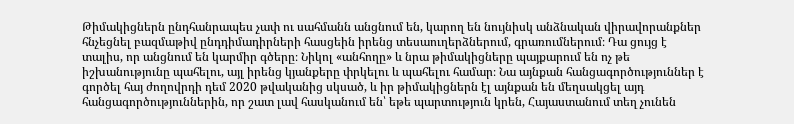Թիմակիցներն ընդհանրապես չափ ու սահմանն անցնում են, կարող են նույնիսկ անձնական վիրավորանքներ հնչեցնել բազմաթիվ ընդդիմադիրների հասցեին իրենց տեսաուղերձներում, գրառումներում։ Դա ցույց է տալիս, որ անցնում են կարմիր գծերը։ Նիկոլ «անհողը» և նրա թիմակիցները պայքարում են ոչ թե իշխանությունը պահելու, այլ իրենց կյանքերը փրկելու և պահելու համար։ Նա այնքան հանցագործություններ է գործել հայ ժողովրդի դեմ 2020 թվականից սկսած, և իր թիմակիցներն էլ այնքան են մեղսակցել այդ հանցագործություններին, որ շատ լավ հասկանում են՝ եթե պարտություն կրեն, Հայաստանում տեղ չունեն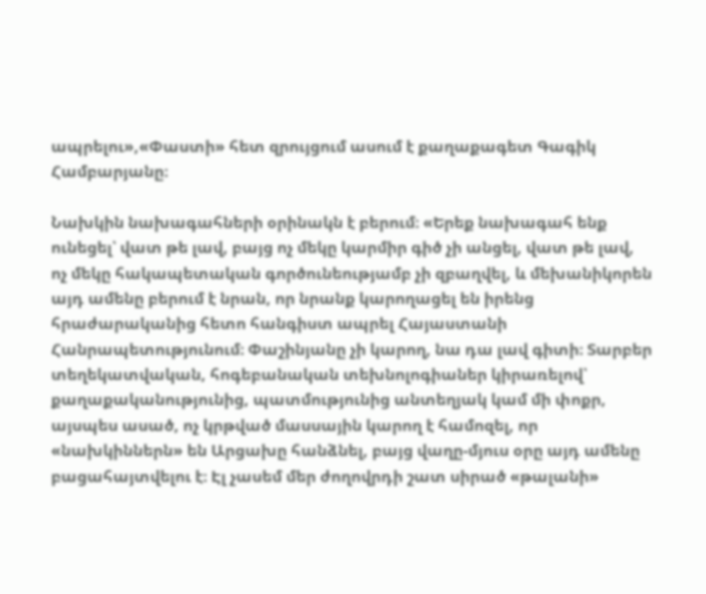ապրելու»,«Փաստի» հետ զրույցում ասում է քաղաքագետ Գագիկ Համբարյանը։

Նախկին նախագահների օրինակն է բերում։ «Երեք նախագահ ենք ունեցել՝ վատ թե լավ, բայց ոչ մեկը կարմիր գիծ չի անցել, վատ թե լավ, ոչ մեկը հակապետական գործունեությամբ չի զբաղվել, և մեխանիկորեն այդ ամենը բերում է նրան, որ նրանք կարողացել են իրենց հրաժարականից հետո հանգիստ ապրել Հայաստանի Հանրապետությունում։ Փաշինյանը չի կարող, նա դա լավ գիտի։ Տարբեր տեղեկատվական, հոգեբանական տեխնոլոգիաներ կիրառելով՝ քաղաքականությունից, պատմությունից անտեղյակ կամ մի փոքր, այսպես ասած, ոչ կրթված մասսային կարող է համոզել, որ «նախկիններն» են Արցախը հանձնել, բայց վաղը-մյուս օրը այդ ամենը բացահայտվելու է։ Էլ չասեմ մեր ժողովրդի շատ սիրած «թալանի»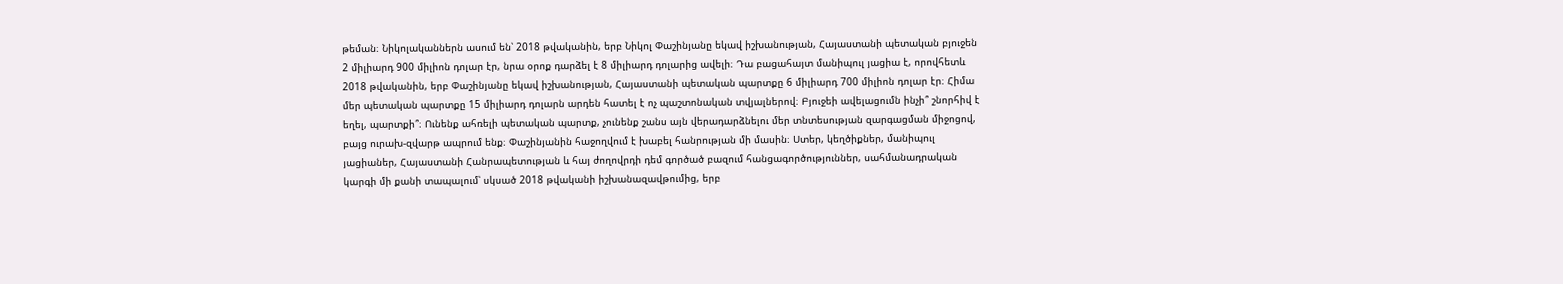թեման։ Նիկոլականներն ասում են՝ 2018 թվականին, երբ Նիկոլ Փաշինյանը եկավ իշխանության, Հայաստանի պետական բյուջեն 2 միլիարդ 900 միլիոն դոլար էր, նրա օրոք դարձել է 8 միլիարդ դոլարից ավելի։ Դա բացահայտ մանիպուլ յացիա է, որովհետև 2018 թվականին, երբ Փաշինյանը եկավ իշխանության, Հայաստանի պետական պարտքը 6 միլիարդ 700 միլիոն դոլար էր։ Հիմա մեր պետական պարտքը 15 միլիարդ դոլարն արդեն հատել է ոչ պաշտոնական տվյալներով։ Բյուջեի ավելացումն ինչի՞ շնորհիվ է եղել, պարտքի՞։ Ունենք ահռելի պետական պարտք, չունենք շանս այն վերադարձնելու մեր տնտեսության զարգացման միջոցով, բայց ուրախ-զվարթ ապրում ենք։ Փաշինյանին հաջողվում է խաբել հանրության մի մասին։ Ստեր, կեղծիքներ, մանիպուլ յացիաներ, Հայաստանի Հանրապետության և հայ ժողովրդի դեմ գործած բազում հանցագործություններ, սահմանադրական կարգի մի քանի տապալում՝ սկսած 2018 թվականի իշխանազավթումից, երբ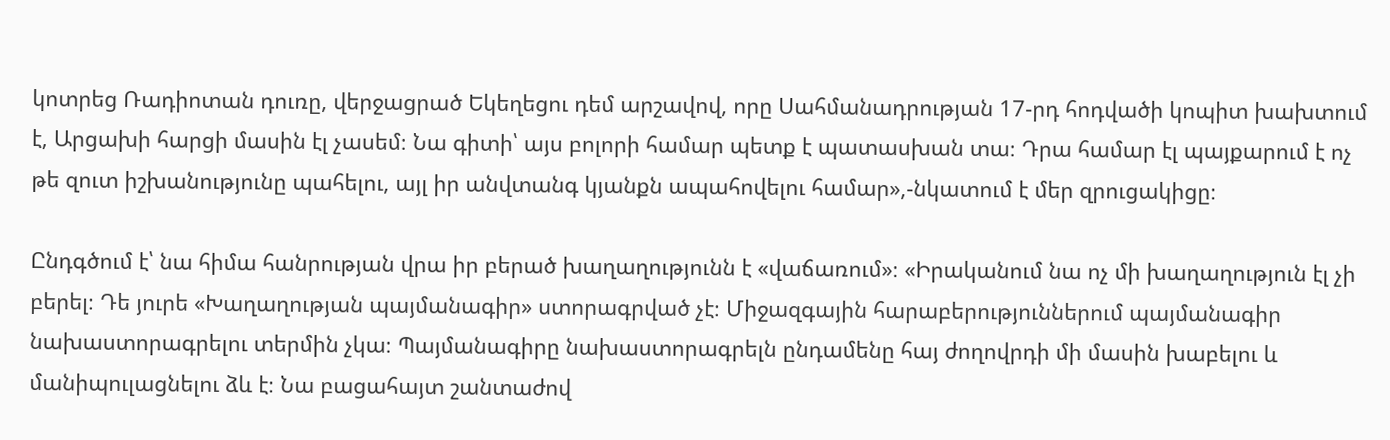կոտրեց Ռադիոտան դուռը, վերջացրած Եկեղեցու դեմ արշավով, որը Սահմանադրության 17-րդ հոդվածի կոպիտ խախտում է, Արցախի հարցի մասին էլ չասեմ։ Նա գիտի՝ այս բոլորի համար պետք է պատասխան տա։ Դրա համար էլ պայքարում է ոչ թե զուտ իշխանությունը պահելու, այլ իր անվտանգ կյանքն ապահովելու համար»,-նկատում է մեր զրուցակիցը։

Ընդգծում է՝ նա հիմա հանրության վրա իր բերած խաղաղությունն է «վաճառում»։ «Իրականում նա ոչ մի խաղաղություն էլ չի բերել։ Դե յուրե «Խաղաղության պայմանագիր» ստորագրված չէ։ Միջազգային հարաբերություններում պայմանագիր նախաստորագրելու տերմին չկա։ Պայմանագիրը նախաստորագրելն ընդամենը հայ ժողովրդի մի մասին խաբելու և մանիպուլացնելու ձև է։ Նա բացահայտ շանտաժով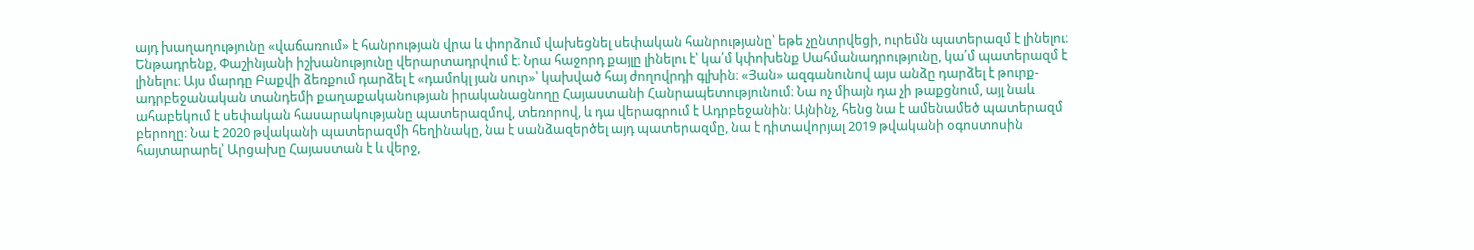այդ խաղաղությունը «վաճառում» է հանրության վրա և փորձում վախեցնել սեփական հանրությանը՝ եթե չընտրվեցի, ուրեմն պատերազմ է լինելու։ Ենթադրենք, Փաշինյանի իշխանությունը վերարտադրվում է։ Նրա հաջորդ քայլը լինելու է՝ կա՛մ կփոխենք Սահմանադրությունը, կա՛մ պատերազմ է լինելու։ Այս մարդը Բաքվի ձեռքում դարձել է «դամոկլ յան սուր»՝ կախված հայ ժողովրդի գլխին։ «Յան» ազգանունով այս անձը դարձել է թուրք-ադրբեջանական տանդեմի քաղաքականության իրականացնողը Հայաստանի Հանրապետությունում։ Նա ոչ միայն դա չի թաքցնում, այլ նաև ահաբեկում է սեփական հասարակությանը պատերազմով, տեռորով, և դա վերագրում է Ադրբեջանին։ Այնինչ, հենց նա է ամենամեծ պատերազմ բերողը։ Նա է 2020 թվականի պատերազմի հեղինակը, նա է սանձազերծել այդ պատերազմը, նա է դիտավորյալ 2019 թվականի օգոստոսին հայտարարել՝ Արցախը Հայաստան է և վերջ,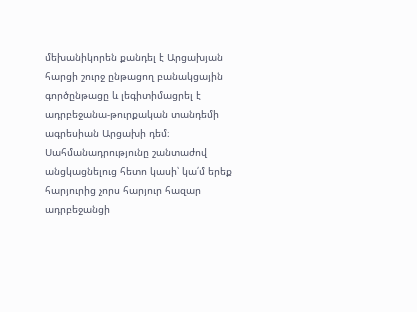մեխանիկորեն քանդել է Արցախյան հարցի շուրջ ընթացող բանակցային գործընթացը և լեգիտիմացրել է ադրբեջանա-թուրքական տանդեմի ագրեսիան Արցախի դեմ։ Սահմանադրությունը շանտաժով անցկացնելուց հետո կասի՝ կա՛մ երեք հարյուրից չորս հարյուր հազար ադրբեջանցի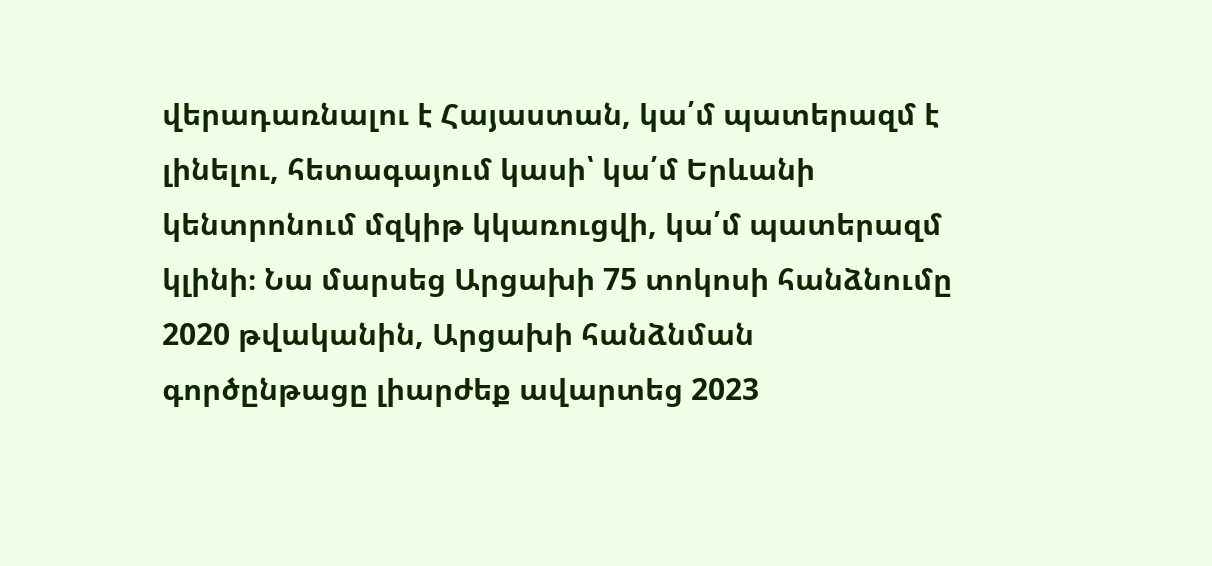վերադառնալու է Հայաստան, կա՛մ պատերազմ է լինելու, հետագայում կասի՝ կա՛մ Երևանի կենտրոնում մզկիթ կկառուցվի, կա՛մ պատերազմ կլինի։ Նա մարսեց Արցախի 75 տոկոսի հանձնումը 2020 թվականին, Արցախի հանձնման գործընթացը լիարժեք ավարտեց 2023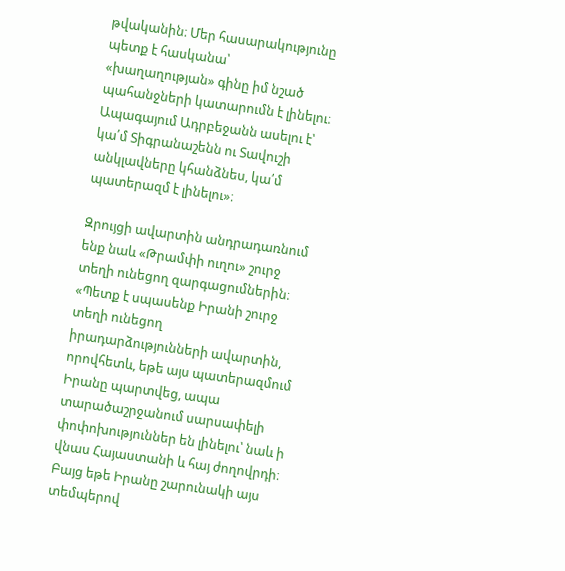թվականին։ Մեր հասարակությունը պետք է հասկանա՝ «խաղաղության» գինը իմ նշած պահանջների կատարումն է լինելու։ Ապագայում Ադրբեջանն ասելու է՝ կա՛մ Տիգրանաշենն ու Տավուշի անկլավները կհանձնես, կա՛մ պատերազմ է լինելու»։

Զրույցի ավարտին անդրադառնում ենք նաև «Թրամփի ուղու» շուրջ տեղի ունեցող զարգացումներին։ «Պետք է սպասենք Իրանի շուրջ տեղի ունեցող իրադարձությունների ավարտին, որովհետև, եթե այս պատերազմում Իրանը պարտվեց, ապա տարածաշրջանում սարսափելի փոփոխություններ են լինելու՝ նաև ի վնաս Հայաստանի և հայ ժողովրդի։ Բայց եթե Իրանը շարունակի այս տեմպերով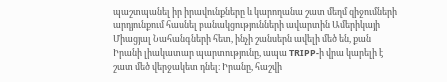պաշտպանել իր իրավունքները և կարողանա շատ մեղմ զիջումների արդյունքում հասնել բանակցությունների ավարտին Ամերիկայի Միացյալ Նահանգների հետ, ինչի շանսերն ավելի մեծ են, քան Իրանի լիակատար պարտությունը, ապա TRIPP-ի վրա կարելի է շատ մեծ վերջակետ դնել։ Իրանը, հաշվի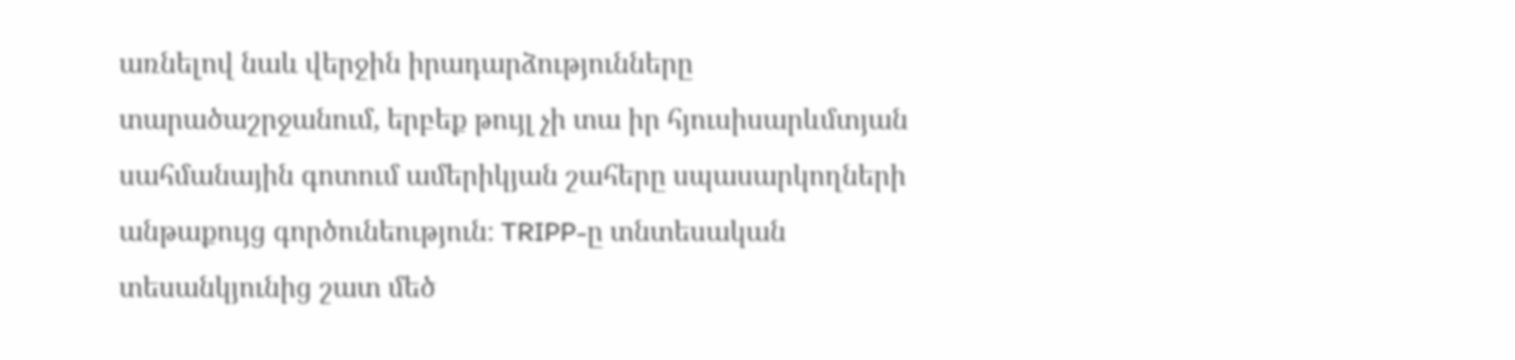առնելով նաև վերջին իրադարձությունները տարածաշրջանում, երբեք թույլ չի տա իր հյուսիսարևմտյան սահմանային գոտում ամերիկյան շահերը սպասարկողների անթաքույց գործունեություն։ TRIPP-ը տնտեսական տեսանկյունից շատ մեծ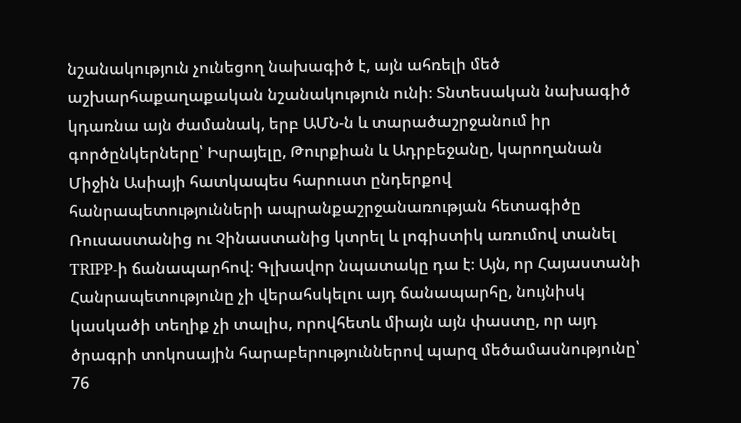նշանակություն չունեցող նախագիծ է, այն ահռելի մեծ աշխարհաքաղաքական նշանակություն ունի։ Տնտեսական նախագիծ կդառնա այն ժամանակ, երբ ԱՄՆ-ն և տարածաշրջանում իր գործընկերները՝ Իսրայելը, Թուրքիան և Ադրբեջանը, կարողանան Միջին Ասիայի հատկապես հարուստ ընդերքով հանրապետությունների ապրանքաշրջանառության հետագիծը Ռուսաստանից ու Չինաստանից կտրել և լոգիստիկ առումով տանել TRIPP-ի ճանապարհով։ Գլխավոր նպատակը դա է։ Այն, որ Հայաստանի Հանրապետությունը չի վերահսկելու այդ ճանապարհը, նույնիսկ կասկածի տեղիք չի տալիս, որովհետև միայն այն փաստը, որ այդ ծրագրի տոկոսային հարաբերություններով պարզ մեծամասնությունը՝ 76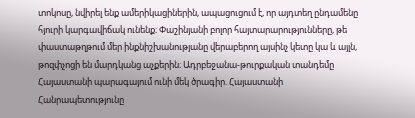տոկոսը, նվիրել ենք ամերիկացիներին, ապացուցում է, որ այդտեղ ընդամենը հյուրի կարգավիճակ ունենք։ Փաշինյանի բոլոր հայտարարությունները, թե փաստաթղթում մեր ինքնիշխանությանը վերաբերող այսինչ կետը կա և այլն, թոզփչոցի են մարդկանց աչքերին։ Ադրբեջանա-թուրքական տանդեմը Հայաստանի պարագայում ունի մեկ ծրագիր. Հայաստանի Հանրապետությունը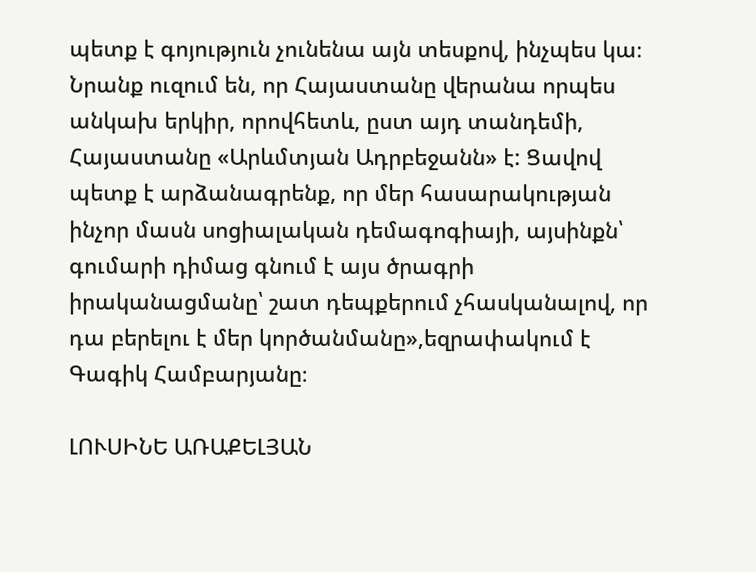պետք է գոյություն չունենա այն տեսքով, ինչպես կա։ Նրանք ուզում են, որ Հայաստանը վերանա որպես անկախ երկիր, որովհետև, ըստ այդ տանդեմի, Հայաստանը «Արևմտյան Ադրբեջանն» է: Ցավով պետք է արձանագրենք, որ մեր հասարակության ինչոր մասն սոցիալական դեմագոգիայի, այսինքն՝ գումարի դիմաց գնում է այս ծրագրի իրականացմանը՝ շատ դեպքերում չհասկանալով, որ դա բերելու է մեր կործանմանը»,եզրափակում է Գագիկ Համբարյանը։

ԼՈՒՍԻՆԵ ԱՌԱՔԵԼՅԱՆ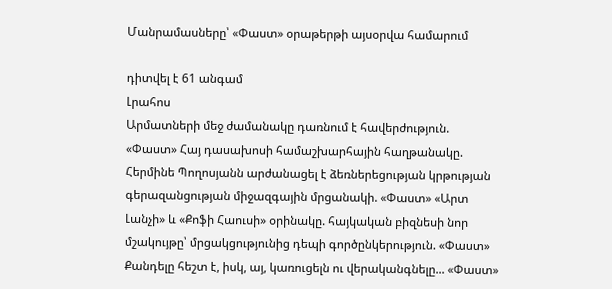Մանրամասները՝ «Փաստ» օրաթերթի այսօրվա համարում

դիտվել է 61 անգամ
Լրահոս
Արմատների մեջ ժամանակը դառնում է հավերժություն. «Փաստ» Հայ դասախոսի համաշխարհային հաղթանակը. Հերմինե Պողոսյանն արժանացել է ձեռներեցության կրթության գերազանցության միջազգային մրցանակի. «Փաստ» «Արտ Լանչի» և «Քոֆի Հաուսի» օրինակը. հայկական բիզնեսի նոր մշակույթը՝ մրցակցությունից դեպի գործընկերություն. «Փաստ» Քանդելը հեշտ է, իսկ, այ, կառուցելն ու վերականգնելը... «Փաստ»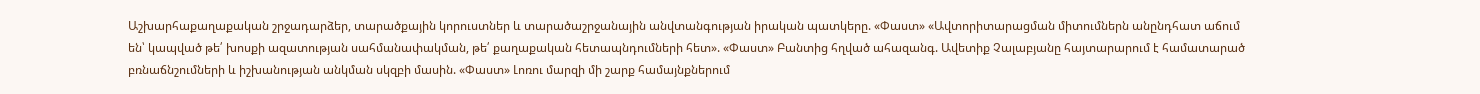Աշխարհաքաղաքական շրջադարձեր, տարածքային կորուստներ և տարածաշրջանային անվտանգության իրական պատկերը. «Փաստ» «Ավտորիտարացման միտումներն անընդհատ աճում են՝ կապված թե՛ խոսքի ազատության սահմանափակման, թե՛ քաղաքական հետապնդումների հետ». «Փաստ» Բանտից հղված ահազանգ. Ավետիք Չալաբյանը հայտարարում է համատարած բռնաճնշումների և իշխանության անկման սկզբի մասին. «Փաստ» Լոռու մարզի մի շարք համայնքներում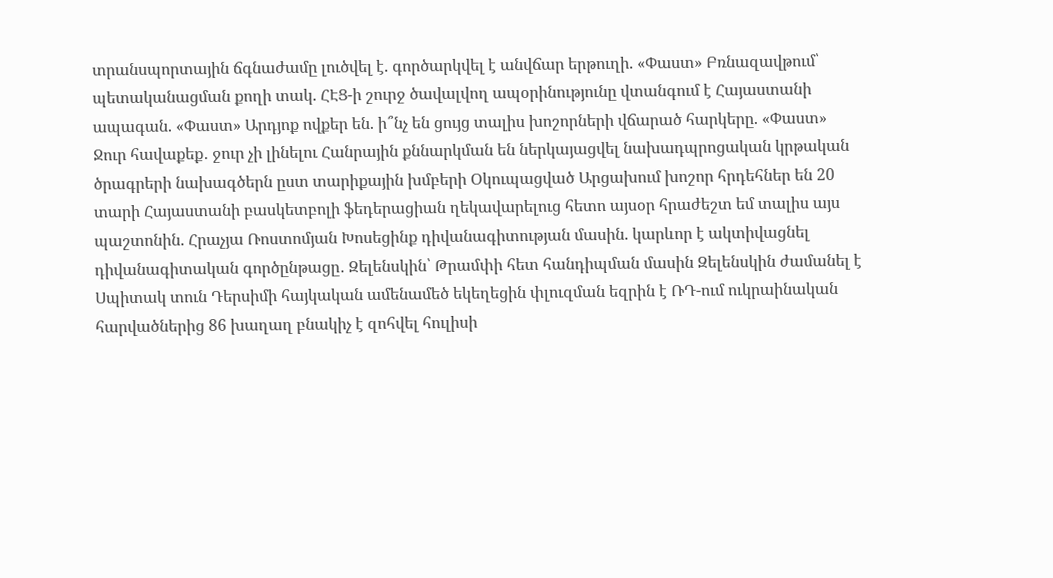տրանսպորտային ճգնաժամը լուծվել է. գործարկվել է անվճար երթուղի. «Փաստ» Բռնազավթում՝ պետականացման քողի տակ. ՀԷՑ-ի շուրջ ծավալվող ապօրինությունը վտանգում է Հայաստանի ապագան. «Փաստ» Արդյոք ովքեր են. ի՞նչ են ցույց տալիս խոշորների վճարած հարկերը. «Փաստ» Ջուր հավաքեք․ ջուր չի լինելու Հանրային քննարկման են ներկայացվել նախադպրոցական կրթական ծրագրերի նախագծերն ըստ տարիքային խմբերի Օկուպացված Արցախում խոշոր հրդեհներ են 20 տարի Հայաստանի բասկետբոլի ֆեդերացիան ղեկավարելուց հետո այսօր հրաժեշտ եմ տալիս այս պաշտոնին. Հրաչյա Ռոստոմյան Խոսեցինք դիվանագիտության մասին. կարևոր է ակտիվացնել դիվանագիտական գործընթացը․ Զելենսկին՝ Թրամփի հետ հանդիպման մասին Զելենսկին ժամանել է Սպիտակ տուն Դերսիմի հայկական ամենամեծ եկեղեցին փլուզման եզրին է ՌԴ-ում ուկրաինական հարվածներից 86 խաղաղ բնակիչ է զոհվել հուլիսի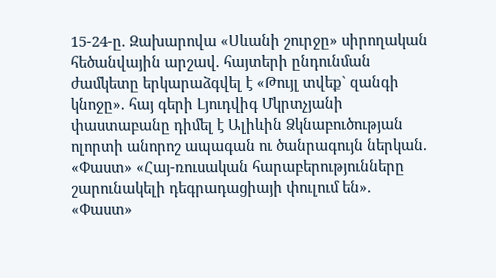15-24-ը. Զախարովա «Սևանի շուրջը» սիրողական հեծանվային արշավ. հայտերի ընդունման ժամկետը երկարաձգվել է «Թույլ տվեք` զանգի կնոջը». հայ գերի Լյուդվիգ Մկրտչյանի փաստաբանը դիմել է Ալիևին Ձկնաբուծության ոլորտի անորոշ ապագան ու ծանրագույն ներկան. «Փաստ» «Հայ-ռուսական հարաբերությունները շարունակելի դեգրադացիայի փուլում են». «Փաստ»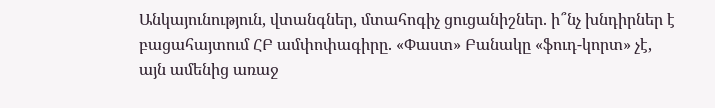Անկայունություն, վտանգներ, մտահոգիչ ցուցանիշներ. ի՞նչ խնդիրներ է բացահայտում ՀԲ ամփոփագիրը. «Փաստ» Բանակը «ֆուդ-կորտ» չէ, այն ամենից առաջ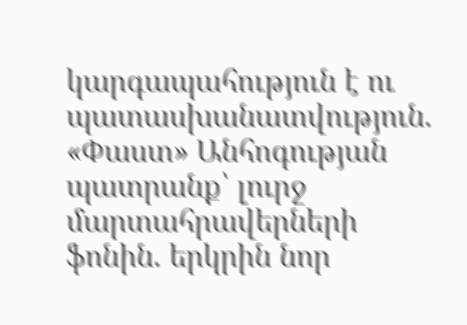կարգապահություն է ու պատասխանատվություն. «Փաստ» Անհոգության պատրանք՝ լուրջ մարտահրավերների ֆոնին. երկրին նոր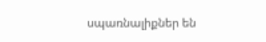սպառնալիքներ են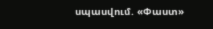սպասվում. «Փաստ»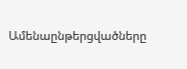Ամենաընթերցվածները